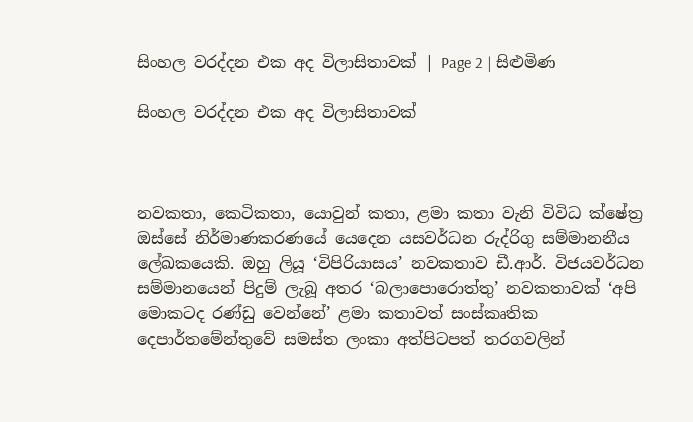සිංහල වරද්දන එක අද විලාසිතාවක් | Page 2 | සිළුමිණ

සිංහල වරද්දන එක අද විලාසිතාවක්



නවකතා, කෙටිකතා, යොවුන් කතා, ළමා කතා වැනි විවිධ ක්ෂේත්‍ර ඔස්සේ නිර්මාණකරණයේ යෙදෙන යසවර්ධන රුද්රිගු සම්මානනීය ලේඛකයෙකි. ඔහු ලියූ ‘විපිරියාසය’ නවකතාව ඩී.ආ‍ර්. විජයවර්ධන සම්මානයෙන් පිදුම් ලැබූ අතර ‘බලාපොරොත්තු’ නවකතාවක් ‘අපි මොකටද රණ්ඩු වෙන්නේ’ ළමා කතාවත් සංස්කෘතික දෙපාර්තමේන්තුවේ සමස්ත ලංකා අත්පිටපත් තරගවලින්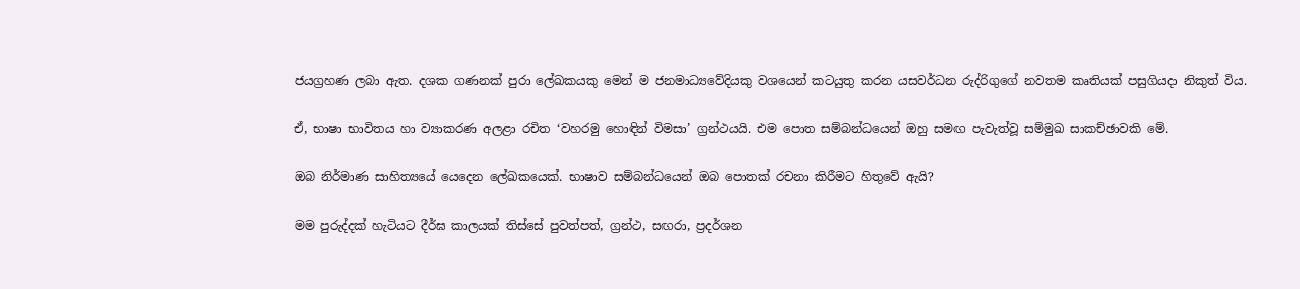ජයග්‍රහණ ලබා ඇත. දශක ගණනක් පුරා ලේඛකයකු මෙන් ම ජනමාධ්‍යවේදි‍යකු වශයෙන් කටයුතු කරන යසවර්ධන රුද්රිගුගේ නවතම කෘතියක් පසුගියදා නිකුත් විය.

ඒ, භාෂා භාවිතය හා ව්‍යාකරණ අලළා රචිත ‘වහරමු හොඳින් විමසා’ ග්‍රන්ථයයි. එම පොත සම්බන්ධයෙන් ඔහු සමඟ පැවැත්වූ සම්මුඛ සාකච්ඡාවකි මේ.

ඔබ නිර්මාණ සාහිත්‍යයේ යෙදෙන ලේඛකයෙක්. භාෂාව සම්බන්ධයෙන් ඔබ ‍පොතක් රචනා කිරීමට හිතුවේ ඇයි?

මම පුරුද්දක් හැටියට දීර්ඝ කාලයක් තිස්සේ පුවත්පත්, ග්‍රන්ථ, සඟරා, ප්‍රදර්ශන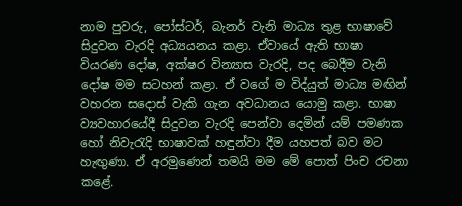නාම පුවරු, පෝස්ටර්, බැනර් වැනි මාධ්‍ය තුළ භාෂාවේ සිදුවන වැරදි අධ්‍යයනය කළා. ඒවායේ ඇති භාෂා වියරණ දෝෂ, අක්ෂර වින්‍යාස වැරදි, පද බෙදීම වැනි දෝෂ මම සටහන් කළා. ඒ වගේ ම විද්යුත් මාධ්‍ය මඟින් වහරන සදොස් වැකි ගැන අවධානය යොමු කළා. භාෂා ව්‍යවහාරයේදී සිදුවන වැරදි පෙන්වා දෙමින් යම් පමණක හෝ නිවැරැදි භාෂාවක් හඳුන්වා දීම යහපත් බව මට හැඟුණා. ඒ අරමුණෙන් තමයි මම මේ පොත් පිංච රචනා කළේ.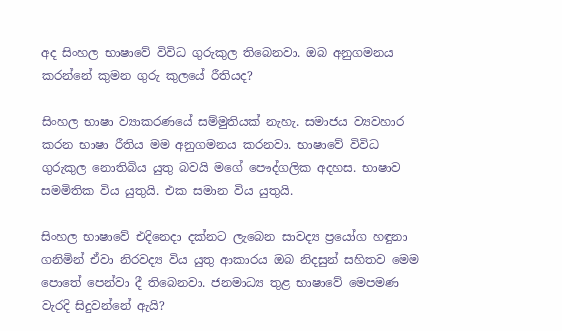අද සිංහල භාෂාවේ විවිධ ගුරුකුල තිබෙනවා‍. ඔබ අනුගමනය කරන්නේ කුමන ගුරු කුලයේ රීතියද?

සිංහල භාෂා ව්‍යාකරණයේ සම්මුතියක් නැහැ. සමාජය ව්‍යවහාර කරන භාෂා රීතිය මම අනුගමනය කරනවා. භාෂාවේ විවිධ ගුරුකුල නොතිබිය යුතු බවයි මගේ පෞද්ගලික අදහස. භාෂාව සමමිතික විය යුතුයි. එක සමාන විය යුතුයි.

සිංහල භාෂාවේ එදිනෙදා දක්නට ලැබෙන සාවද්‍ය ප්‍රයෝග හඳුනා ගනිමින් ඒවා නිරවද්‍ය විය යුතු ආකාරය ඔබ නිදසුන් සහිතව මෙම පොතේ පෙන්වා දී තිබෙනවා. ජනමාධ්‍ය තුළ භාෂාවේ මෙපමණ වැරදි සිදුවන්නේ ඇයි?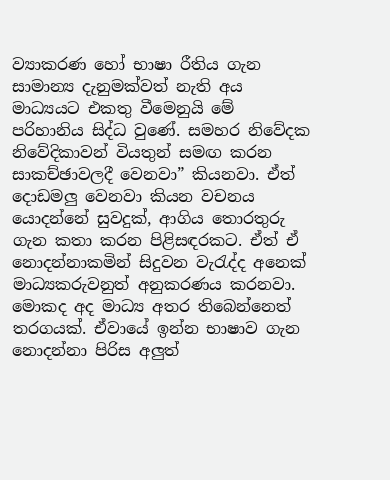ව්‍යාකරණ හෝ භාෂා රීතිය ගැන සාමාන්‍ය දැනුමක්වත් නැති අය මාධ්‍යයට එකතු වීමෙනුයි මේ පරිහානිය සිද්ධ වුණේ. සමහර නිවේදක නිවේදිකාවන් වියතුන් සමඟ කරන සාකච්ඡාවලදී වෙනවා” කියනවා. ඒත් දොඩමලු වෙනවා කියන වචනය යොදන්නේ සුවදුක්, ආගිය තොරතුරු ගැන කතා කරන පිළිසඳරකට. ඒත් ඒ නොදන්නාකමින් සිදුවන වැරැද්ද අනෙක් මාධ්‍යකරුවනුත් අනුකරණය කරනවා. මොකද අද මාධ්‍ය අතර තිබෙන්නෙත් තරගයක්. ඒවායේ ඉන්න භාෂාව ගැන නොදන්නා පිරිස අලුත්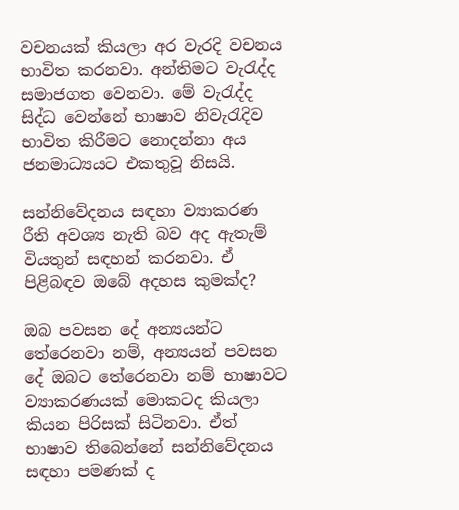වචනයක් කියලා අර වැරදි වචනය භාවිත කරනවා. අන්තිමට වැරැද්ද සමාජගත වෙනවා. මේ වැරැද්ද සිද්ධ වෙන්නේ භාෂාව නිවැරැදිව භාවිත කිරීමට නොදන්නා අය ජනමාධ්‍යයට එකතුවූ නිසයි.

සන්නිවේදනය සඳහා ව්‍යාකරණ රීති අවශ්‍ය නැති බව අද ඇතැම් වියතුන් සඳහන් කරනවා. ඒ පිළිබඳව ඔබේ අදහස කුමක්ද?

ඔබ පවසන දේ අන්‍යයන්ට තේරෙනවා නම්, අන්‍යයන් පවසන දේ ඔබට තේරෙනවා නම් භාෂාවට ව්‍යාකරණයක් මොකටද කියලා කියන පිරිසක් සිටිනවා. ඒත් භාෂාව තිබෙන්නේ සන්නිවේදනය සඳහා පමණක් ද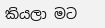කියලා මට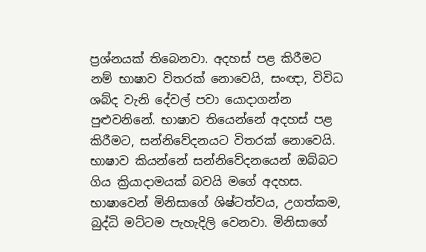ප්‍රශ්නයක් තිබෙනවා. අදහස් පළ කිරීමට නම් භාෂාව විතරක් නොවෙයි, සංඥා, විවිධ ශබ්ද වැනි දේවල් පවා යොදාගන්න පුළුවනිනේ. භාෂාව තියෙන්නේ අදහස් පළ කිරීමට, සන්නිවේදනයට විතරක් නොවෙයි. භාෂාව කියන්නේ සන්නිවේදනයෙන් ඔබ්බට ගිය ක්‍රියාදාමයක් බවයි මගේ අදහස. භාෂාවෙන් මිනිසාගේ ශිෂ්ටත්වය, උගත්කම, බුද්ධි මට්ටම පැහැදිලි වෙනවා. මිනිසාගේ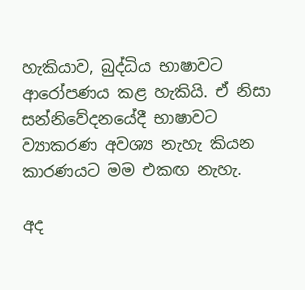හැකියාව, බුද්ධිය භාෂාවට ආරෝපණය කළ හැකියි. ඒ නිසා සන්නිවේදනයේදී භාෂාවට ව්‍යාකරණ අවශ්‍ය නැහැ කියන කාරණයට ‍මම එකඟ නැහැ.

අද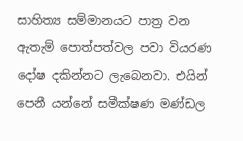සාහිත්‍ය සම්මානයට පාත්‍ර වන ඇතැම් පොත්පත්වල පවා වියරණ දෝෂ දකින්නට ලැබෙනවා. එයින් පෙනී යන්නේ සමීක්ෂණ මණ්ඩල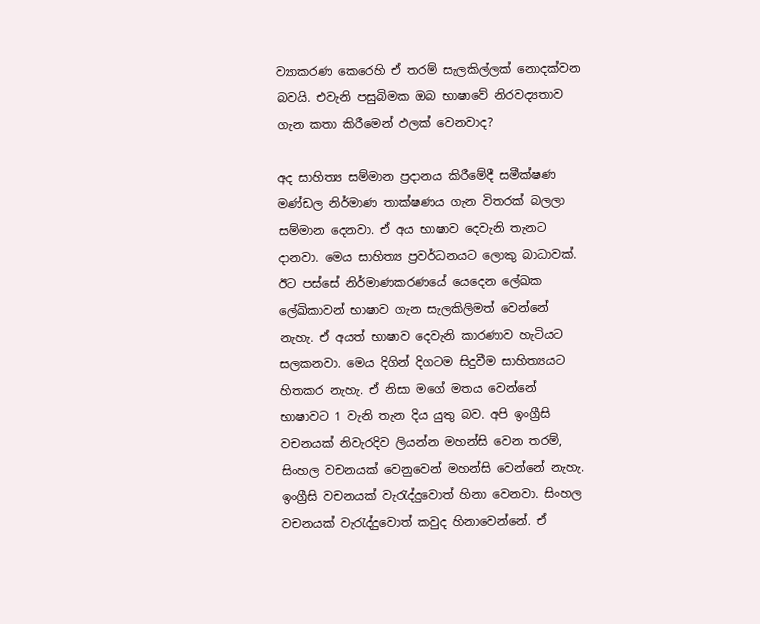ව්‍යාකරණ කෙරෙහි ඒ තරම් සැලකිල්ලක් නොදක්වන බවයි. එවැනි පසුබිමක ඔබ භාෂාවේ නිරවද්‍යතාව ගැන කතා කිරීමෙන් ඵලක් වෙනවාද?

අද සාහිත්‍ය සම්මාන ප්‍රදානය කිරීමේදී සමීක්ෂණ මණ්ඩල නිර්මාණ තාක්ෂණය ගැන විතරක් බලලා සම්මාන දෙනවා. ඒ අය භාෂාව දෙවැනි තැනට දානවා. මෙය සාහිත්‍ය ප්‍රවර්ධනයට ලොකු බාධාවක්. ඊට පස්සේ නිර්මාණකරණයේ යෙදෙන ලේඛක ලේඛිකාවන් භාෂාව ගැන සැලකිලිමත් වෙන්නේ නැහැ. ඒ අයත් භාෂාව දෙවැනි කාරණාව හැටියට සලකනවා. මෙය දිගින් දිගටම සිදුවීම සාහිත්‍යයට හිතකර නැහැ. ඒ නිසා මගේ මතය වෙන්නේ භාෂාවට 1 වැනි තැන දිය යුතු බව. අපි ඉංග්‍රීසි වචනයක් නිවැරදිව ලියන්න මහන්සි වෙන තරම්, සිංහල වචනයක් වෙනුවෙන් මහන්සි වෙන්නේ නැහැ. ඉංග්‍රීසි වචනයක් වැරැද්දුවොත් හිනා වෙනවා. සිංහල වචනයක් වැරැද්දුවොත් කවුද හිනාවෙන්නේ. ඒ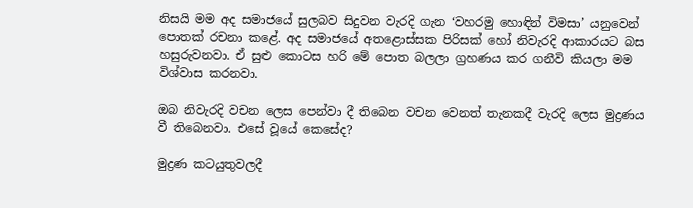නිසයි මම අද සමාජයේ සුලබව සිදුවන වැරදි ගැන ‘වහරමු හොඳින් විමසා’ යනුවෙන් පොතක් රචනා කළේ. අද සමාජයේ අතළොස්සක පිරිසක් හෝ නිවැරදි ආකාරයට බස හසුරුවනවා. ඒ සුළු කොටස හරි මේ පොත බලලා ග්‍රහණය කර ගනීවි කියලා මම විශ්වාස කරනවා.

ඔබ නිවැරදි වචන ලෙස පෙන්වා දී තිබෙන වචන වෙනත් තැනකදී වැරදි ලෙස මුද්‍රණය වී තිබෙනවා. එසේ වූයේ කෙසේද?

මුද්‍රණ කටයුතුවලදී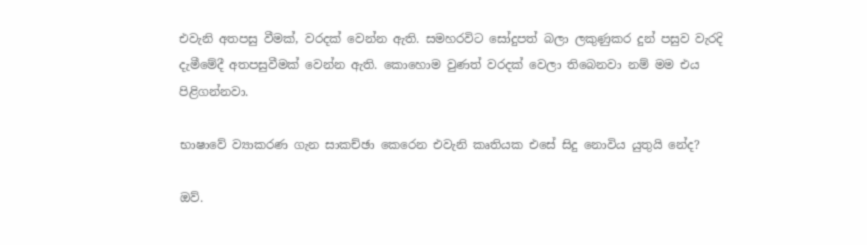එවැනි අතපසු වීමක්, වරදක් වෙන්න ඇති. සමහරවිට සෝදුපත් බලා ලකුණුකර දුන් පසුව වැරදි දැමීමේදී අතපසුවීමක් වෙන්න ඇති. කොහොම වුණත් වරදක් වෙලා තිබෙනවා නම් මම එය පිළිගන්නවා.

භාෂාවේ ව්‍යාකරණ ගැන සාකච්ඡා කෙරෙන එවැනි කෘතියක එසේ සිදු නොවිය යුතුයි නේද?

ඔව්.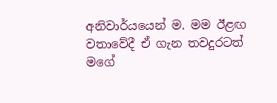අනිවාර්යයෙන් ම. මම ඊළඟ වතාවේදී ඒ ගැන තවදුරටත් මගේ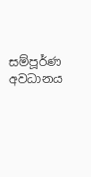සම්පූර්ණ අවධානය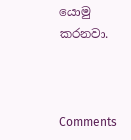යොමු කරනවා.



Comments